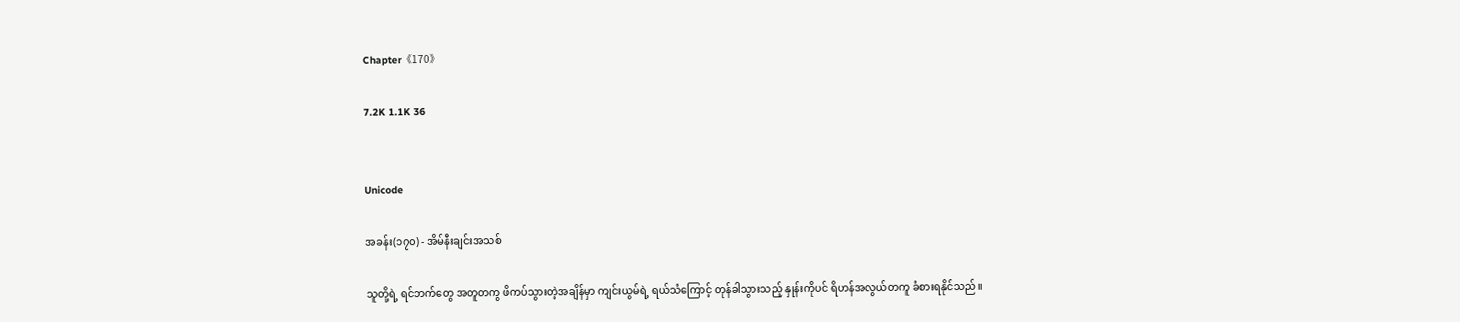Chapter《170》

7.2K 1.1K 36


Unicode

အခန်း(၁၇၀) - အိမ်နီးချင်းအသစ်

သူတို့ရဲ့ ရင်ဘက်တွေ အတူတကွ ဖိကပ်သွားတဲ့အချိန်မှာ ကျင်းယွမ်ရဲ့ ရယ်သံကြောင့် တုန်ခါသွားသည့် နှုန်းကိုပင် ရိဟန်အလွယ်တကူ ခံစားရနိုင်သည်။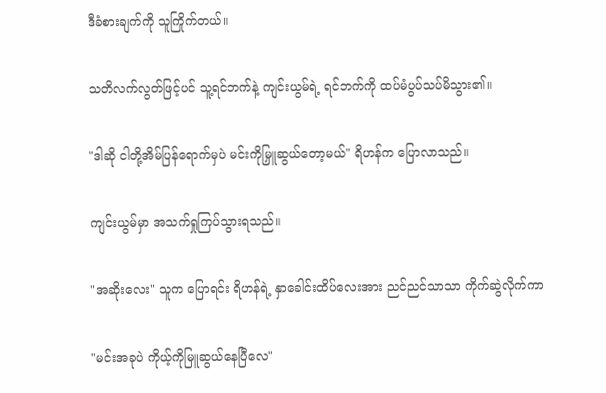ဒီခံစားချက်ကို သူကြိုက်တယ်။

သတိလက်လွတ်ဖြင့်ပင် သူ့ရင်ဘက်နဲ့ ကျင်းယွမ်ရဲ့ ရင်ဘက်ကို ထပ်မံပွပ်သပ်မိသွား၏။

"ဒါဆို ငါတို့အိမ်ပြန်ရောက်မှပဲ မင်းကိုမြှူဆွယ်တော့မယ်" ရိဟန်က ပြောလာသည်။

ကျင်းယွမ်မှာ အသက်ရှုကြပ်သွားရသည်။

"အဆိုးလေး" သူက ပြောရင်း ရိဟန်ရဲ့ နှာခေါင်းထိပ်လေးအား ညင်ညင်သာသာ ကိုက်ဆွဲလိုက်ကာ

"မင်းအခုပဲ ကိုယ့်ကိုမြူဆွယ်နေပြီလေ"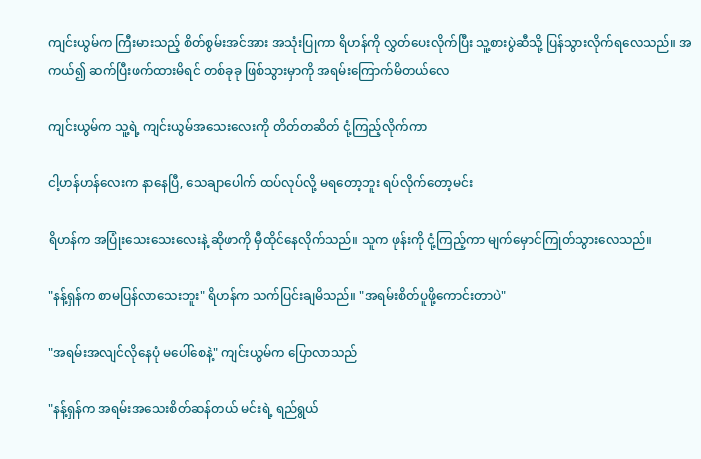ကျင်းယွမ်က ကြီးမားသည့် စိတ်စွမ်းအင်အား အသုံးပြုကာ ရိဟန်ကို လွှတ်ပေးလိုက်ပြီး သူ့စားပွဲဆီသို့ ပြန်သွားလိုက်ရလေသည်။ အကယ်၍ ဆက်ပြီးဖက်ထားမိရင် တစ်ခုခု ဖြစ်သွားမှာကို အရမ်းကြောက်မိတယ်လေ

ကျင်းယွမ်က သူ့ရဲ့ ကျင်းယွမ်အသေးလေးကို တိတ်တဆိတ် ငုံ့ကြည့်လိုက်ကာ

ငါ့ဟန်ဟန်လေးက နာနေပြီ, သေချာပေါက် ထပ်လုပ်လို့ မရတော့ဘူး ရပ်လိုက်တော့မင်း

ရိဟန်က အပြုံးသေးသေးလေးနဲ့ ဆိုဖာကို မှီထိုင်နေလိုက်သည်။ သူက ဖုန်းကို ငုံ့ကြည့်ကာ မျက်မှောင်ကြုတ်သွားလေသည်။

"နန့်ရှန်က စာမပြန်လာသေးဘူး" ရိဟန်က သက်ပြင်းချမိသည်။ "အရမ်းစိတ်ပူဖို့ကောင်းတာပဲ"

"အရမ်းအလျင်လိုနေပုံ မပေါ်စေနဲ့" ကျင်းယွမ်က ပြောလာသည်

"နန့်ရှန်က အရမ်းအသေးစိတ်ဆန်တယ် မင်းရဲ့ ရည်ရွယ်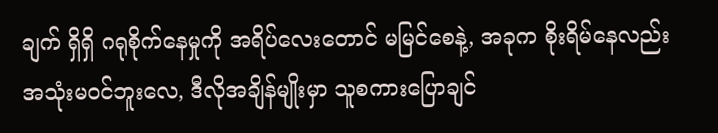ချက် ရှိရှိ ဂရုစိုက်နေမှုကို အရိပ်လေးတောင် မမြင်စေနဲ့, အခုက စိုးရိမ်နေလည်း အသုံးမဝင်ဘူးလေ, ဒီလိုအချိန်မျိုးမှာ သူစကားပြောချင်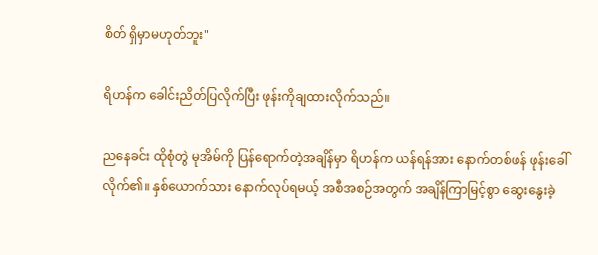စိတ် ရှိမှာမဟုတ်ဘူး"

ရိဟန်က ခေါင်းညိတ်ပြလိုက်ပြီး ဖုန်းကိုချထားလိုက်သည်။

ညနေခင်း ထိုစုံတွဲ မုအိမ်ကို ပြန်ရောက်တဲ့အချိန်မှာ ရိဟန်က ယန်ရန်အား နောက်တစ်ဖန် ဖုန်းခေါ်လိုက်၏။ နှစ်ယောက်သား နောက်လုပ်ရမယ့် အစီအစဉ်အတွက် အချိန်ကြာမြင့်စွာ ဆွေးနွေးခဲ့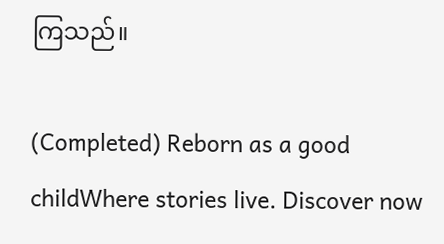ကြသည်။

(Completed) Reborn as a good childWhere stories live. Discover now